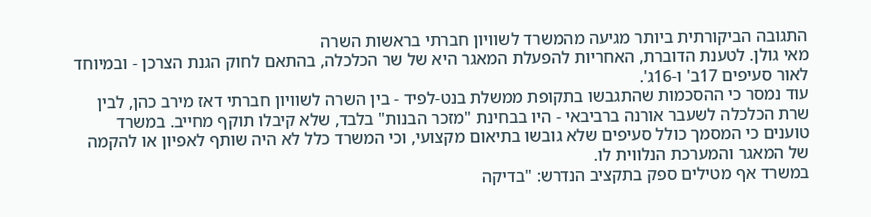התגובה הביקורתית ביותר מגיעה מהמשרד לשוויון חברתי בראשות השרה
מאי גולן. לטענת הדוברת, האחריות להפעלת המאגר היא של שר הכלכלה, בהתאם לחוק הגנת הצרכן - ובמיוחד לאור סעיפים 17ב' ו-16ג'.
עוד נמסר כי ההסכמות שהתגבשו בתקופת ממשלת בנט-לפיד - בין השרה לשוויון חברתי דאז מירב כהן, לבין שרת הכלכלה לשעבר אורנה ברביבאי - היו בבחינת "מזכר הבנות" בלבד, שלא קיבלו תוקף מחייב. במשרד טוענים כי המסמך כולל סעיפים שלא גובשו בתיאום מקצועי, וכי המשרד כלל לא היה שותף לאפיון או להקמה של המאגר והמערכת הנלווית לו.
במשרד אף מטילים ספק בתקציב הנדרש: "בדיקה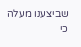שביצענו מעלה כי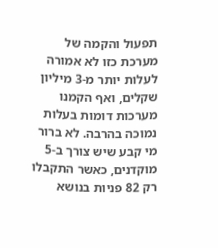תפעול והקמה של מערכת כזו לא אמורה לעלות יותר מ-3 מיליון שקלים, ואף הקמנו מערכות דומות בעלות נמוכה בהרבה. לא ברור מי קבע שיש צורך ב-5 מוקדנים, כאשר התקבלו רק 82 פניות בנושא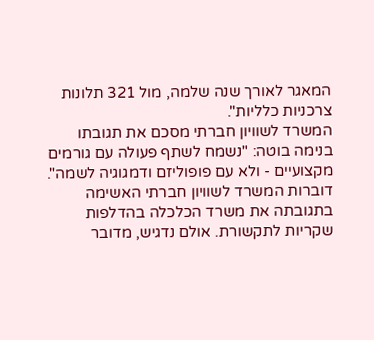המאגר לאורך שנה שלמה, מול 321 תלונות צרכניות כלליות".
המשרד לשוויון חברתי מסכם את תגובתו בנימה בוטה: "נשמח לשתף פעולה עם גורמים מקצועיים - ולא עם פופוליזם ודמגוגיה לשמה".
דוברות המשרד לשוויון חברתי האשימה בתגובתה את משרד הכלכלה בהדלפות שקריות לתקשורת. אולם נדגיש, מדובר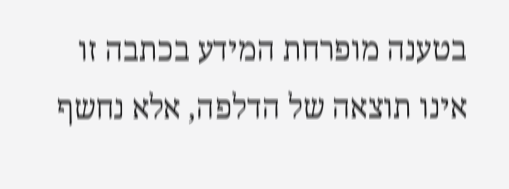בטענה מופרחת המידע בכתבה זו אינו תוצאה של הדלפה, אלא נחשף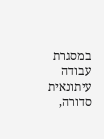במסגרת עבודה עיתונאית סדורה,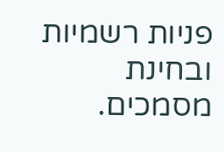פניות רשמיות ובחינת מסמכים.